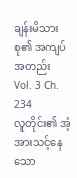ချန်းမိသားစု၏ အကျပ်အတည်း
Vol. 3 Ch. 234
လူတိုင်း၏ အံ့အားသင့်နေသော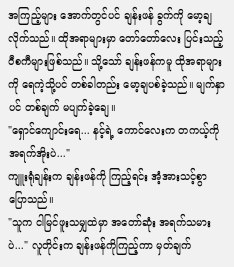အကြည့်များ အောက်တွင်ပင် ချန်းဖန် ခွက်ကို မော့ချလိုက်သည်။ ထိုအရာများမှာ တော်တော်လေး ပြင်းသည့် ဝီစကီများဖြစ်သည်။ သို့သော် ချန်းဖန်ကမူ ထိုအရာများကို ရေကဲ့သို့ပင် တစ်ခါတည်း မော့ချပစ်ခဲ့သည်။ မျက်နှာပင် တစ်ချက် မပျက်ခဲ့ချေ။
"ရှောင်ကျောင်းရေ... နင့်ရဲ့ ကောင်လေးက တကယ့်ကို အရက်အိုးပဲ..."
ကျူးရုံချန်းက ချန်းဖန်ကို ကြည့်ရင်း အံ့အားသင့်စွာ ပြောသည်။
"သူက ငါမြင်ဖူးသမျှထဲမှာ အတော်ဆုံး အရက်သမားပဲ..." လူတိုင်းက ချန်းဖန်ကိုကြည့်ကာ မှတ်ချက်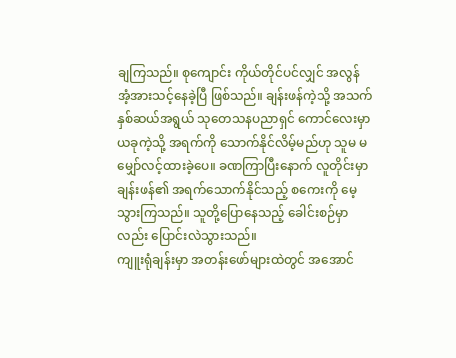ချကြသည်။ စုကျောင်း ကိုယ်တိုင်ပင်လျှင် အလွန် အံ့အားသင့်နေခဲ့ပြီ ဖြစ်သည်။ ချန်းဖန်ကဲ့သို့ အသက်နှစ်ဆယ်အရွယ် သုတေသနပညာရှင် ကောင်လေးမှာ ယခုကဲ့သို့ အရက်ကို သောက်နိုင်လိမ့်မည်ဟု သူမ မမျှော်လင့်ထားခဲ့ပေ။ ခဏကြာပြီးနောက် လူတိုင်းမှာ ချန်းဖန်၏ အရက်သောက်နိုင်သည့် စကေးကို မေ့သွားကြသည်။ သူတို့ပြောနေသည့် ခေါင်းစဉ်မှာလည်း ပြောင်းလဲသွားသည်။
ကျူးရုံချန်းမှာ အတန်းဖော်များထဲတွင် အအောင်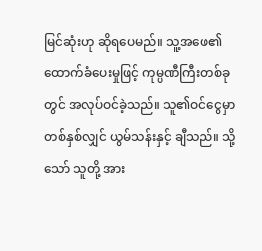မြင်ဆုံးဟု ဆိုရပေမည်။ သူ့အဖေ၏ ထောက်ခံပေးမှုဖြင့် ကုမ္ပဏီကြီးတစ်ခုတွင် အလုပ်ဝင်ခဲ့သည်။ သူ၏ဝင်ငွေမှာ တစ်နှစ်လျှင် ယွမ်သန်းနှင့် ချီသည်။ သို့သော် သူတို့ အား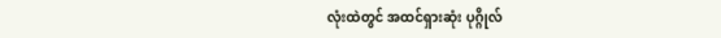လုံးထဲတွင် အထင်ရှားဆုံး ပုဂ္ဂိုလ်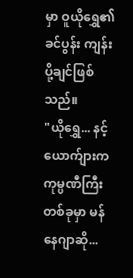မှာ ဝူယိုရွှေ၏ ခင်ပွန်း ကျန်းပို့ချင်ဖြစ်သည်။
"ယိုရွှေ... နင့်ယောက်ျားက ကုမ္ပဏီကြီးတစ်ခုမှာ မန်နေဂျာဆို...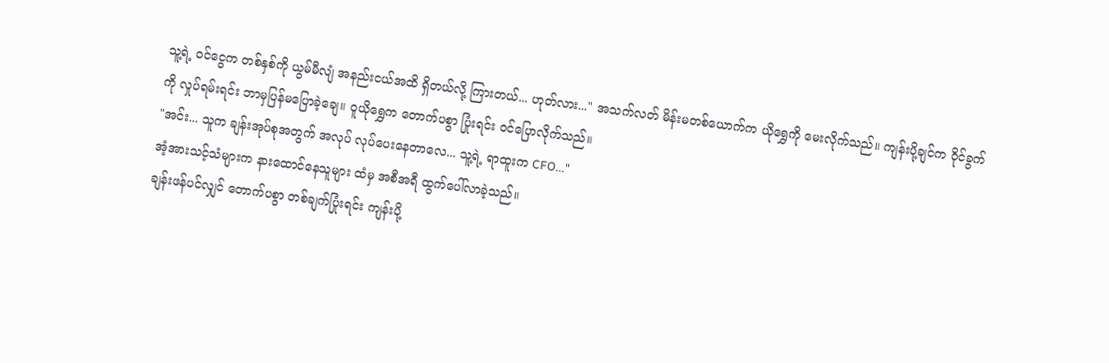သူ့ရဲ့ ဝင်ငွေက တစ်နှစ်ကို ယွမ်မီလျံ အနည်းငယ်အထိ ရှိတယ်လို့ ကြားတယ်... ဟုတ်လား..." အသက်လတ် မိန်းမတစ်ယောက်က ယိုရွှေကို မေးလိုက်သည်။ ကျန်းပို့ချင်က ဝိုင်ခွက်ကို လှုပ်ရမ်းရင်း ဘာမှပြန်မပြောခဲ့ချေ။ ဝူယိုရွှေက တောက်ပစွာ ပြုံးရင်း ဝင်ပြောလိုက်သည်။
"အင်း... သူက ချန်းအုပ်စုအတွက် အလုပ် လုပ်ပေးနေတာလေ... သူ့ရဲ့ ရာထူးက CFO..."
အံ့အားသင့်သံများက နားထောင်နေသူများ ထံမှ အစီအရီ ထွက်ပေါ်လာခဲ့သည်။
ချန်းဖန်ပင်လျှင် တောက်ပစွာ တစ်ချက်ပြုံးရင်း ကျန်းပို့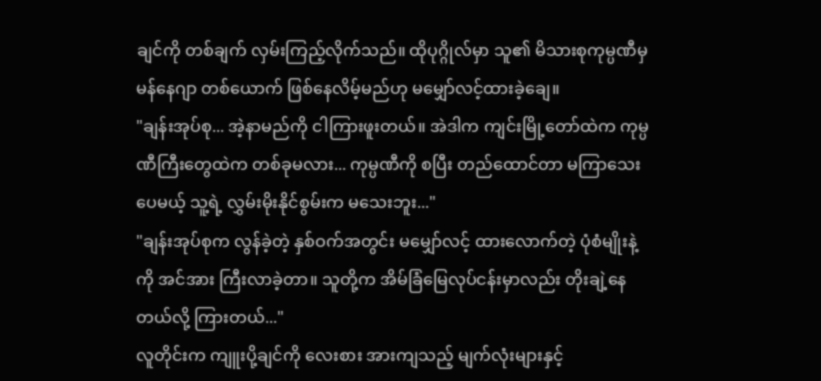ချင်ကို တစ်ချက် လှမ်းကြည့်လိုက်သည်။ ထိုပုဂ္ဂိုလ်မှာ သူ၏ မိသားစုကုမ္ပဏီမှ မန်နေဂျာ တစ်ယောက် ဖြစ်နေလိမ့်မည်ဟု မမျှော်လင့်ထားခဲ့ချေ။
"ချန်းအုပ်စု... အဲ့နာမည်ကို ငါကြားဖူးတယ်။ အဲဒါက ကျင်းမြို့တော်ထဲက ကုမ္ပဏီကြီးတွေထဲက တစ်ခုမလား... ကုမ္ပဏီကို စပြီး တည်ထောင်တာ မကြာသေးပေမယ့် သူ့ရဲ့ လွှမ်းမိုးနိုင်စွမ်းက မသေးဘူး..."
"ချန်းအုပ်စုက လွန်ခဲ့တဲ့ နှစ်ဝက်အတွင်း မမျှော်လင့် ထားလောက်တဲ့ ပုံစံမျိုးနဲ့ကို အင်အား ကြီးလာခဲ့တာ။ သူတို့က အိမ်ခြံမြေလုပ်ငန်းမှာလည်း တိုးချဲ့နေတယ်လို့ ကြားတယ်..."
လူတိုင်းက ကျူးပို့ချင်ကို လေးစား အားကျသည့် မျက်လုံးများနှင့်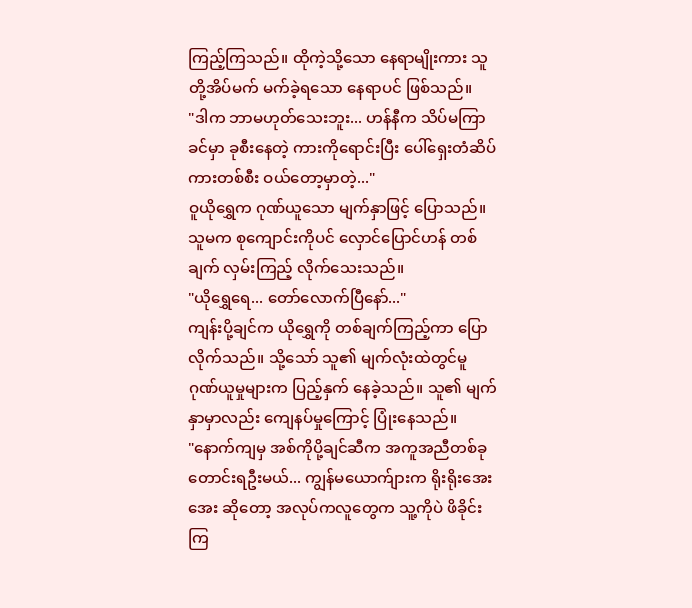ကြည့်ကြသည်။ ထိုကဲ့သို့သော နေရာမျိုးကား သူတို့အိပ်မက် မက်ခဲ့ရသော နေရာပင် ဖြစ်သည်။
"ဒါက ဘာမဟုတ်သေးဘူး... ဟန်နီက သိပ်မကြာခင်မှာ ခုစီးနေတဲ့ ကားကိုရောင်းပြီး ပေါ်ရှေးတံဆိပ် ကားတစ်စီး ဝယ်တော့မှာတဲ့..."
ဝူယိုရွှေက ဂုဏ်ယူသော မျက်နှာဖြင့် ပြောသည်။ သူမက စုကျောင်းကိုပင် လှောင်ပြောင်ဟန် တစ်ချက် လှမ်းကြည့် လိုက်သေးသည်။
"ယိုရွှေရေ... တော်လောက်ပြီနော်..."
ကျန်းပို့ချင်က ယိုရွှေကို တစ်ချက်ကြည့်ကာ ပြောလိုက်သည်။ သို့သော် သူ၏ မျက်လုံးထဲတွင်မူ ဂုဏ်ယူမှုများက ပြည့်နှက် နေခဲ့သည်။ သူ၏ မျက်နှာမှာလည်း ကျေနပ်မှုကြောင့် ပြုံးနေသည်။
"နောက်ကျမှ အစ်ကိုပို့ချင်ဆီက အကူအညီတစ်ခု တောင်းရဦးမယ်... ကျွန်မယောက်ျားက ရိုးရိုးအေးအေး ဆိုတော့ အလုပ်ကလူတွေက သူ့ကိုပဲ ဖိခိုင်းကြ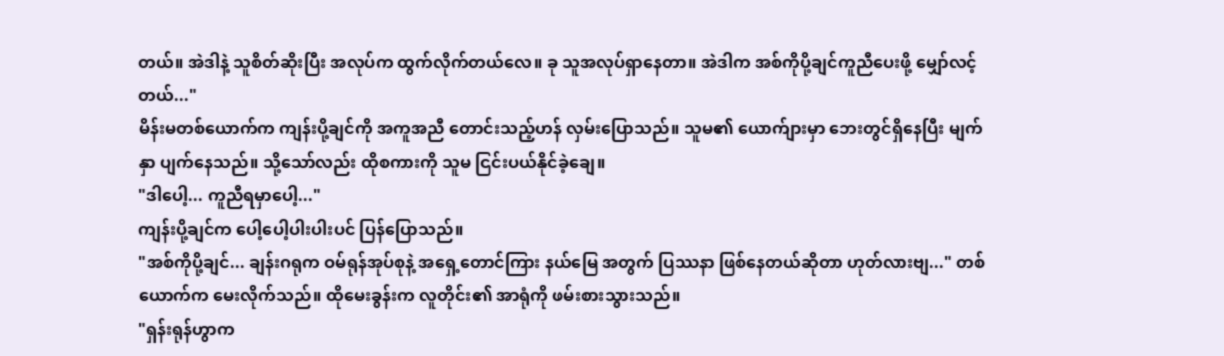တယ်။ အဲဒါနဲ့ သူစိတ်ဆိုးပြီး အလုပ်က ထွက်လိုက်တယ်လေ။ ခု သူအလုပ်ရှာနေတာ။ အဲဒါက အစ်ကိုပို့ချင်ကူညီပေးဖို့ မျှော်လင့်တယ်..."
မိန်းမတစ်ယောက်က ကျန်းပို့ချင်ကို အကူအညီ တောင်းသည့်ဟန် လှမ်းပြောသည်။ သူမ၏ ယောက်ျားမှာ ဘေးတွင်ရှိနေပြီး မျက်နှာ ပျက်နေသည်။ သို့သော်လည်း ထိုစကားကို သူမ ငြင်းပယ်နိုင်ခဲ့ချေ။
"ဒါပေါ့... ကူညီရမှာပေါ့..."
ကျန်းပို့ချင်က ပေါ့ပေါ့ပါးပါးပင် ပြန်ပြောသည်။
"အစ်ကိုပို့ချင်... ချန်းဂရုက ဝမ်ရုန်အုပ်စုနဲ့ အရှေ့တောင်ကြား နယ်မြေ အတွက် ပြဿနာ ဖြစ်နေတယ်ဆိုတာ ဟုတ်လားဗျ..." တစ်ယောက်က မေးလိုက်သည်။ ထိုမေးခွန်းက လူတိုင်း၏ အာရုံကို ဖမ်းစားသွားသည်။
"ရှန်းရုန်ဟွာက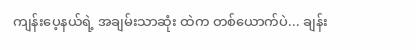ကျန်းပေ့နယ်ရဲ့ အချမ်းသာဆုံး ထဲက တစ်ယောက်ပဲ... ချန်း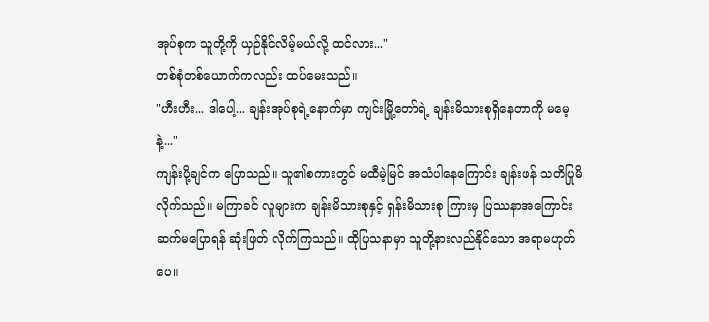အုပ်စုက သူတို့ကို ယှဉ်နိုင်လိမ့်မယ်လို့ ထင်လား..."
တစ်စုံတစ်ယောက်ကလည်း ထပ်မေးသည်။
"ဟီးဟီး... ဒါပေါ့... ချန်းအုပ်စုရဲ့နောက်မှာ ကျင်းမြို့တော်ရဲ့ ချန်းမိသားစုရှိနေတာကို မမေ့နဲ့..."
ကျန်းပို့ချင်က ပြောသည်။ သူ၏စကားတွင် မထီမဲ့မြင် အသံပါနေကြောင်း ချန်းဖန် သတိပြုမိလိုက်သည်။ မကြာခင် လူများက ချန်းမိသားစုနှင့် ရှန်းမိသားစု ကြားမှ ပြဿနာအကြောင်း ဆက်မပြောရန် ဆုံးဖြတ် လိုက်ကြသည်။ ထိုပြသနာမှာ သူတို့နားလည်နိုင်သော အရာမဟုတ်ပေ။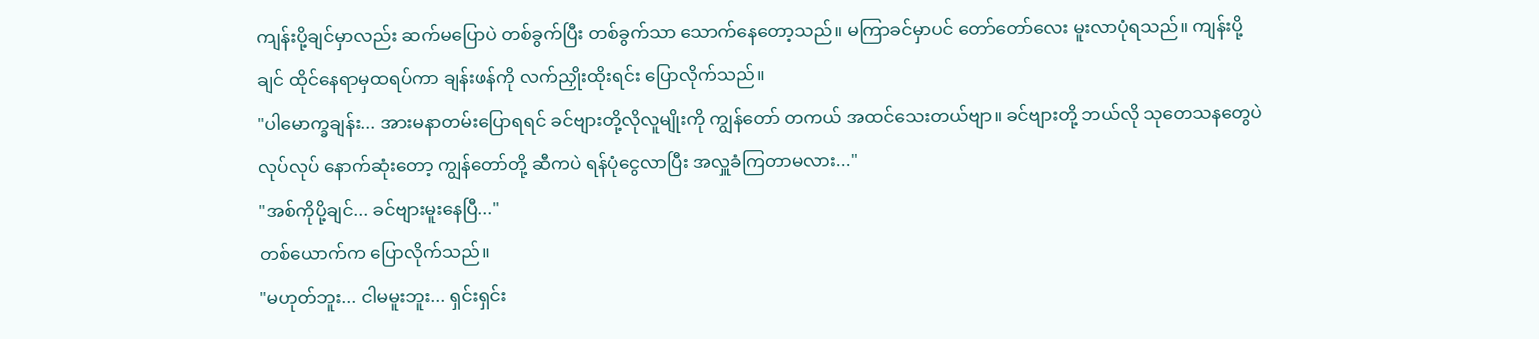ကျန်းပို့ချင်မှာလည်း ဆက်မပြောပဲ တစ်ခွက်ပြီး တစ်ခွက်သာ သောက်နေတော့သည်။ မကြာခင်မှာပင် တော်တော်လေး မူးလာပုံရသည်။ ကျန်းပို့ချင် ထိုင်နေရာမှထရပ်ကာ ချန်းဖန်ကို လက်ညှိုးထိုးရင်း ပြောလိုက်သည်။
"ပါမောက္ခချန်း... အားမနာတမ်းပြောရရင် ခင်ဗျားတို့လိုလူမျိုးကို ကျွန်တော် တကယ် အထင်သေးတယ်ဗျာ။ ခင်ဗျားတို့ ဘယ်လို သုတေသနတွေပဲ လုပ်လုပ် နောက်ဆုံးတော့ ကျွန်တော်တို့ ဆီကပဲ ရန်ပုံငွေလာပြီး အလှူခံကြတာမလား..."
"အစ်ကိုပို့ချင်... ခင်ဗျားမူးနေပြီ..."
တစ်ယောက်က ပြောလိုက်သည်။
"မဟုတ်ဘူး... ငါမမူးဘူး... ရှင်းရှင်း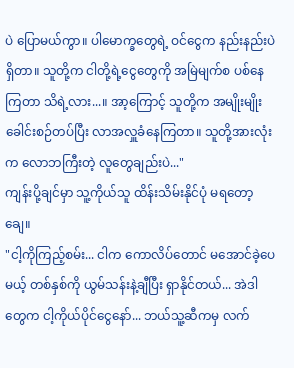ပဲ ပြောမယ်ကွာ။ ပါမောက္ခတွေရဲ့ ဝင်ငွေက နည်းနည်းပဲ ရှိတာ။ သူတို့က ငါတို့ရဲ့ငွေတွေကို အမြဲမျက်စ ပစ်နေကြတာ သိရဲ့လား...။ အာ့ကြောင့် သူတို့က အမျိုးမျိုး ခေါင်းစဉ်တပ်ပြီး လာအလှူခံနေကြတာ။ သူတို့အားလုံးက လောဘကြီးတဲ့ လူတွေချည်းပဲ..."
ကျန်းပို့ချင်မှာ သူ့ကိုယ်သူ ထိန်းသိမ်းနိုင်ပုံ မရတော့ချေ။
"ငါ့ကိုကြည့်စမ်း... ငါက ကောလိပ်တောင် မအောင်ခဲ့ပေမယ့် တစ်နှစ်ကို ယွမ်သန်းနဲ့ချီပြီး ရှာနိုင်တယ်... အဲဒါတွေက ငါ့ကိုယ်ပိုင်ငွေနော်... ဘယ်သူ့ဆီကမှ လက်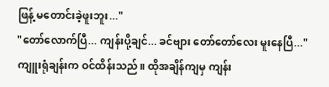ဖြန့် မတောင်းခဲ့ဖူးဘူး..."
"တော်လောက်ပြီ... ကျန်းပို့ချင်... ခင်ဗျား တော်တော်လေး မူးနေပြီ..." ကျူးရုံချန်းက ဝင်ထိန်းသည်။ ထိုအချိန်ကျမှ ကျန်း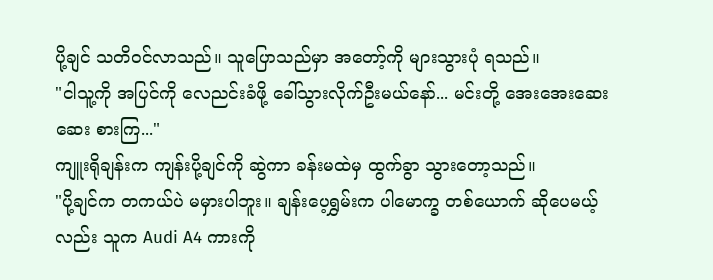ပို့ချင် သတိဝင်လာသည်။ သူပြောသည်မှာ အတော့်ကို များသွားပုံ ရသည်။
"ငါသူ့ကို အပြင်ကို လေညင်းခံဖို့ ခေါ်သွားလိုက်ဦးမယ်နော်... မင်းတို့ အေးအေးဆေးဆေး စားကြ..."
ကျူးရိုချန်းက ကျန်းပို့ချင်ကို ဆွဲကာ ခန်းမထဲမှ ထွက်ခွာ သွားတော့သည်။
"ပို့ချင်က တကယ်ပဲ မမှားပါဘူး။ ချန်းပေ့ရွှမ်းက ပါမောက္ခ တစ်ယောက် ဆိုပေမယ့်လည်း သူက Audi A4 ကားကို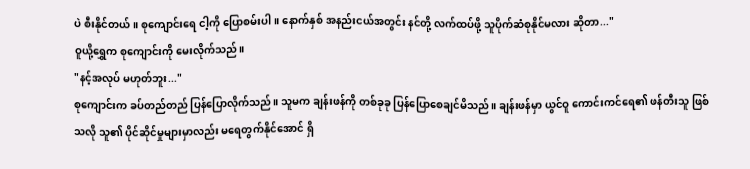ပဲ စီးနိုင်တယ်။ စုကျောင်းရေ ငါ့ကို ပြောစမ်းပါ။ နောက်နှစ် အနည်းငယ်အတွင်း နင်တို့ လက်ထပ်ဖို့ သူပိုက်ဆံစုနိုင်မလား ဆိုတာ..."
ဝူယို့ရွှေက စုကျောင်းကို မေးလိုက်သည်။
"နင့်အလုပ် မဟုတ်ဘူး..."
စုကျောင်းက ခပ်တည်တည် ပြန်ပြောလိုက်သည်။ သူမက ချန်းဖန်ကို တစ်ခုခု ပြန်ပြောစေချင်မိသည်။ ချန်းဖန်မှာ ယွင်ဝူ ကောင်းကင်ရေ၏ ဖန်တီးသူ ဖြစ်သလို သူ၏ ပိုင်ဆိုင်မှုများမှာလည်း မရေတွက်နိုင်အောင် ရှိ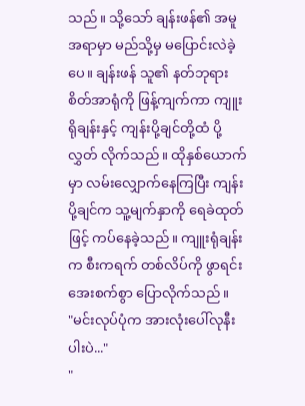သည်။ သို့သော် ချန်းဖန်၏ အမူအရာမှာ မည်သို့မှ မပြောင်းလဲခဲ့ပေ။ ချန်းဖန် သူ၏ နတ်ဘုရား စိတ်အာရုံကို ဖြန့်ကျက်ကာ ကျူးရိုချန်းနှင့် ကျန်းပို့ချင်တို့ထံ ပို့လွှတ် လိုက်သည်။ ထိုနှစ်ယောက်မှာ လမ်းလျှောက်နေကြပြီး ကျန်းပို့ချင်က သူ့မျက်နှာကို ရေခဲထုတ်ဖြင့် ကပ်နေခဲ့သည်။ ကျူးရုံချန်းက စီးကရက် တစ်လိပ်ကို ဖွာရင်း အေးစက်စွာ ပြောလိုက်သည်။
"မင်းလုပ်ပုံက အားလုံးပေါ်လုနီးပါးပဲ..."
"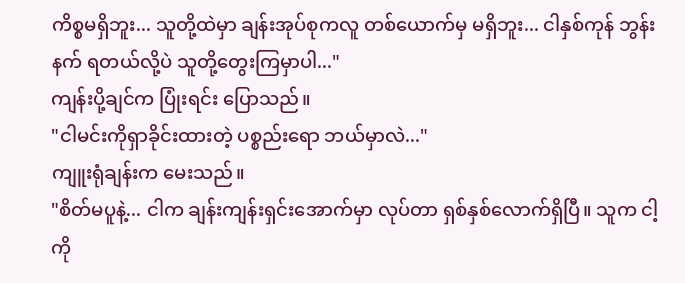ကိစ္စမရှိဘူး... သူတို့ထဲမှာ ချန်းအုပ်စုကလူ တစ်ယောက်မှ မရှိဘူး... ငါနှစ်ကုန် ဘွန်းနက် ရတယ်လို့ပဲ သူတို့တွေးကြမှာပါ..."
ကျန်းပို့ချင်က ပြုံးရင်း ပြောသည်။
"ငါမင်းကိုရှာခိုင်းထားတဲ့ ပစ္စည်းရော ဘယ်မှာလဲ..."
ကျူးရုံချန်းက မေးသည်။
"စိတ်မပူနဲ့... ငါက ချန်းကျန်းရှင်းအောက်မှာ လုပ်တာ ရှစ်နှစ်လောက်ရှိပြီ။ သူက ငါ့ကို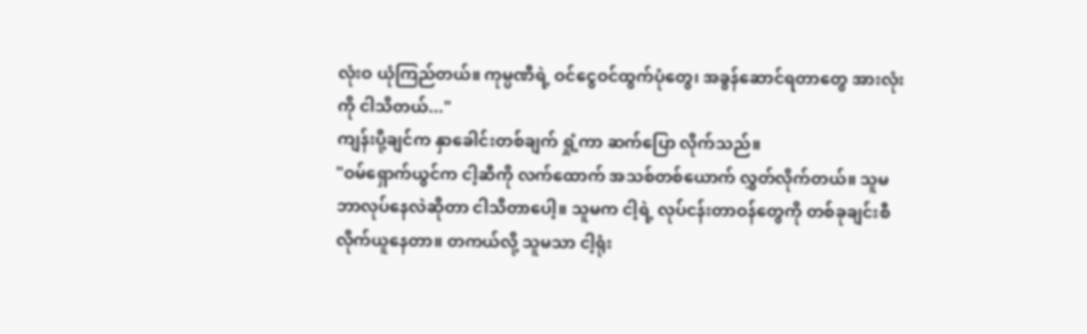လုံးဝ ယုံကြည်တယ်။ ကုမ္ပဏီရဲ့ ဝင်ငွေဝင်ထွက်ပုံတွေ၊ အခွန်ဆောင်ရတာတွေ အားလုံးကို ငါသိတယ်..."
ကျန်းပို့ချင်က နှာခေါင်းတစ်ချက် ရှုံ့ကာ ဆက်ပြော လိုက်သည်။
"ဝမ်ရှောက်ယွင်က ငါ့ဆီကို လက်ထောက် အသစ်တစ်ယောက် လွှတ်လိုက်တယ်။ သူမ ဘာလုပ်နေလဲဆိုတာ ငါသိတာပေါ့။ သူမက ငါ့ရဲ့ လုပ်ငန်းတာဝန်တွေကို တစ်ခုချင်းစီ လိုက်ယူနေတာ။ တကယ်လို့ သူမသာ ငါ့ရုံး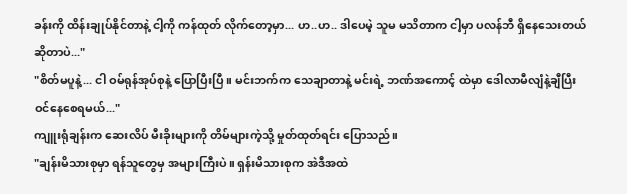ခန်းကို ထိန်းချုပ်နိုင်တာနဲ့ ငါ့ကို ကန်ထုတ် လိုက်တော့မှာ... ဟ..ဟ.. ဒါပေမဲ့ သူမ မသိတာက ငါ့မှာ ပလန်ဘီ ရှိနေသေးတယ် ဆိုတာပဲ..."
"စိတ်မပူနဲ့... ငါ ဝမ်ရုန်အုပ်စုနဲ့ ပြောပြီးပြီ။ မင်းဘက်က သေချာတာနဲ့ မင်းရဲ့ ဘဏ်အကောင့် ထဲမှာ ဒေါလာမီလျံနဲ့ချီပြီး ဝင်နေစေရမယ်..."
ကျူးရုံချန်းက ဆေးလိပ် မီးခိုးများကို တိမ်များကဲ့သို့ မှုတ်ထုတ်ရင်း ပြောသည်။
"ချန်းမိသားစုမှာ ရန်သူတွေမှ အများကြီးပဲ။ ရှန်းမိသားစုက အဲဒီအထဲ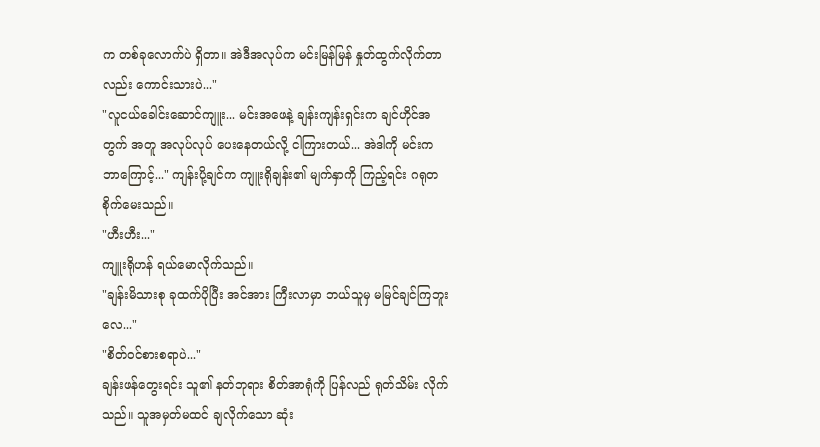က တစ်ခုလောက်ပဲ ရှိတာ။ အဲဒီအလုပ်က မင်းမြန်မြန် နှုတ်ထွက်လိုက်တာလည်း ကောင်းသားပဲ..."
"လူငယ်ခေါင်းဆောင်ကျူး... မင်းအဖေနဲ့ ချန်းကျန်းရှင်းက ချင်ဟိုင်အတွက် အတူ အလုပ်လုပ် ပေးနေတယ်လို့ ငါကြားတယ်... အဲဒါကို မင်းက ဘာကြောင့်..." ကျန်းပို့ချင်က ကျူးရိုချန်း၏ မျက်နှာကို ကြည့်ရင်း ဂရုတစိုက်မေးသည်။
"ဟီးဟီး..."
ကျူးရိုဟန် ရယ်မောလိုက်သည်။
"ချန်းမိသားစု ခုထက်ပိုပြီး အင်အား ကြီးလာမှာ ဘယ်သူမှ မမြင်ချင်ကြဘူးလေ..."
"စိတ်ဝင်စားစရာပဲ..."
ချန်းဖန်တွေးရင်း သူ၏ နတ်ဘုရား စိတ်အာရုံကို ပြန်လည် ရုတ်သိမ်း လိုက်သည်။ သူအမှတ်မထင် ချလိုက်သော ဆုံး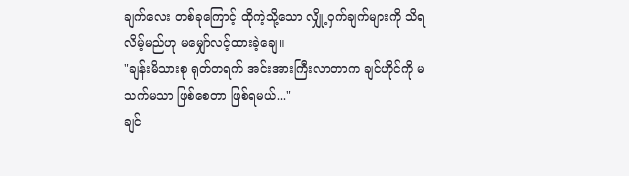ချက်လေး တစ်ခုကြောင့် ထိုကဲ့သို့သော လျှို့ဝှက်ချက်များကို သိရလိမ့်မည်ဟု မမျှော်လင့်ထားခဲ့ချေ။
"ချန်းမိသားစု ရုတ်တရက် အင်းအားကြီးလာတာက ချင်ဟိုင်ကို မသက်မသာ ဖြစ်စေတာ ဖြစ်ရမယ်..."
ချင်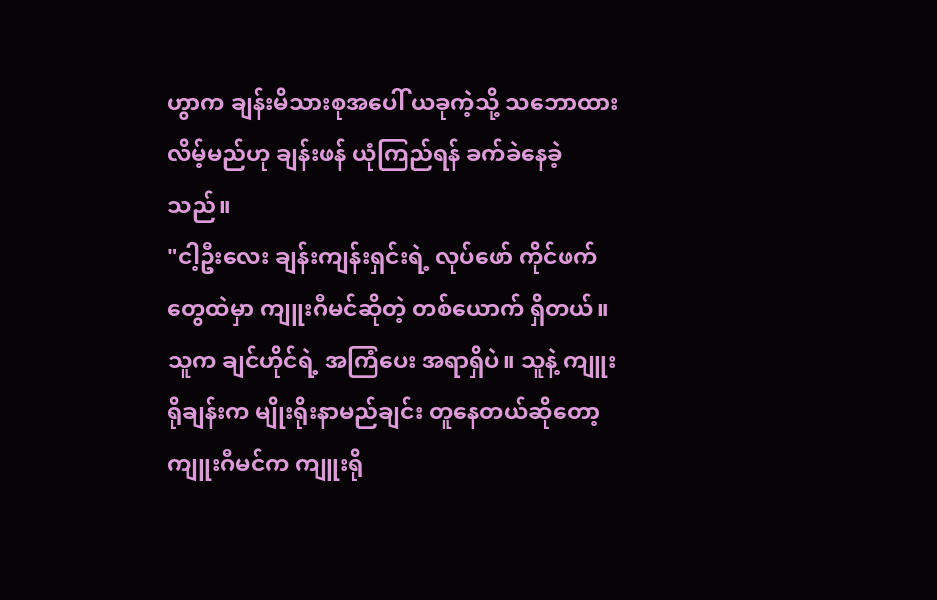ဟွာက ချန်းမိသားစုအပေါ် ယခုကဲ့သို့ သဘောထားလိမ့်မည်ဟု ချန်းဖန် ယုံကြည်ရန် ခက်ခဲနေခဲ့သည်။
"ငါ့ဦးလေး ချန်းကျန်းရှင်းရဲ့ လုပ်ဖော် ကိုင်ဖက်တွေထဲမှာ ကျူးဂီမင်ဆိုတဲ့ တစ်ယောက် ရှိတယ်။ သူက ချင်ဟိုင်ရဲ့ အကြံပေး အရာရှိပဲ။ သူနဲ့ ကျူးရိုချန်းက မျိုးရိုးနာမည်ချင်း တူနေတယ်ဆိုတော့ ကျူးဂီမင်က ကျူးရို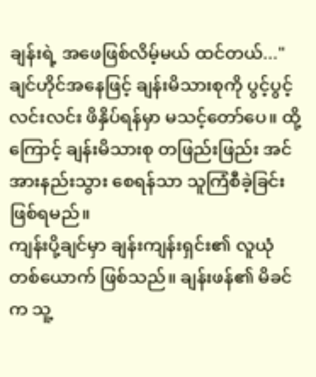ချန်းရဲ့ အဖေဖြစ်လိမ့်မယ် ထင်တယ်..."
ချင်ဟိုင်အနေဖြင့် ချန်းမိသားစုကို ပွင့်ပွင့်လင်းလင်း ဖိနှိပ်ရန်မှာ မသင့်တော်ပေ။ ထို့ကြောင့် ချန်းမိသားစု တဖြည်းဖြည်း အင်အားနည်းသွား စေရန်သာ သူကြံစီခဲ့ခြင်း ဖြစ်ရမည်။
ကျန်းပို့ချင်မှာ ချန်းကျန်းရှင်း၏ လူယုံတစ်ယောက် ဖြစ်သည်။ ချန်းဖန်၏ မိခင်က သူ့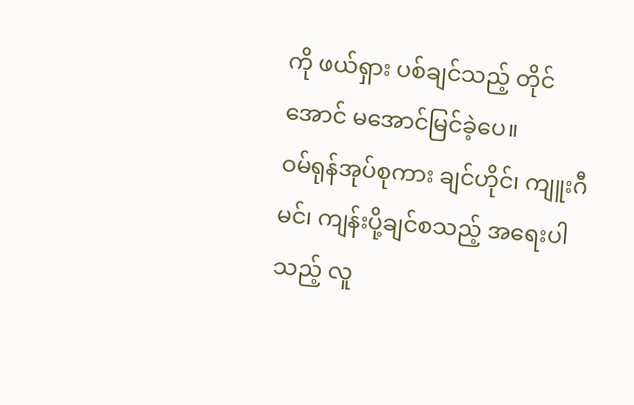ကို ဖယ်ရှား ပစ်ချင်သည့် တိုင်အောင် မအောင်မြင်ခဲ့ပေ။
ဝမ်ရုန်အုပ်စုကား ချင်ဟိုင်၊ ကျူးဂီမင်၊ ကျန်းပို့ချင်စသည့် အရေးပါသည့် လူ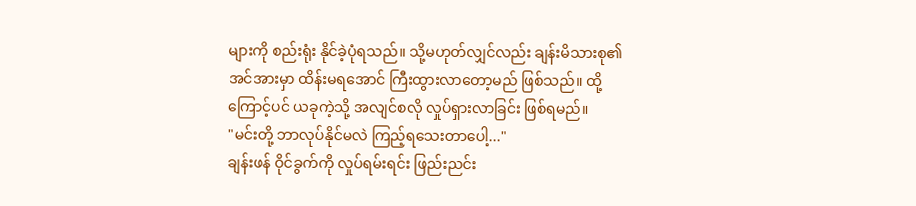များကို စည်းရုံး နိုင်ခဲ့ပုံရသည်။ သို့မဟုတ်လျှင်လည်း ချန်းမိသားစု၏ အင်အားမှာ ထိန်းမရအောင် ကြီးထွားလာတော့မည် ဖြစ်သည်။ ထို့ကြောင့်ပင် ယခုကဲ့သို့ အလျင်စလို လှုပ်ရှားလာခြင်း ဖြစ်ရမည်။
"မင်းတို့ ဘာလုပ်နိုင်မလဲ ကြည့်ရသေးတာပေါ့..."
ချန်းဖန် ဝိုင်ခွက်ကို လှုပ်ရမ်းရင်း ဖြည်းညင်း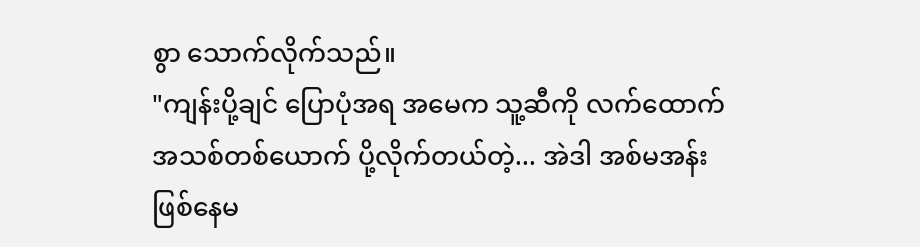စွာ သောက်လိုက်သည်။
"ကျန်းပို့ချင် ပြောပုံအရ အမေက သူ့ဆီကို လက်ထောက် အသစ်တစ်ယောက် ပို့လိုက်တယ်တဲ့... အဲဒါ အစ်မအန်း ဖြစ်နေမ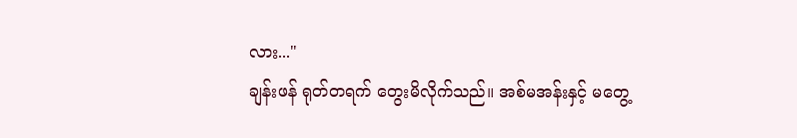လား..."
ချန်းဖန် ရုတ်တရက် တွေးမိလိုက်သည်။ အစ်မအန်းနှင့် မတွေ့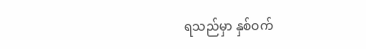ရသည်မှာ နှစ်ဝက်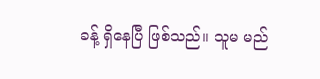ခန့် ရှိနေပြီ ဖြစ်သည်။ သူမ မည်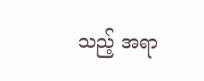သည့် အရာ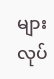များလုပ်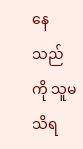နေသည်ကို သူမသိရ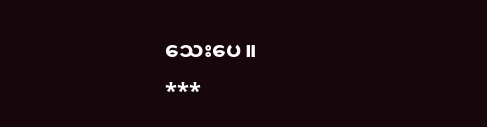သေးပေ။
***